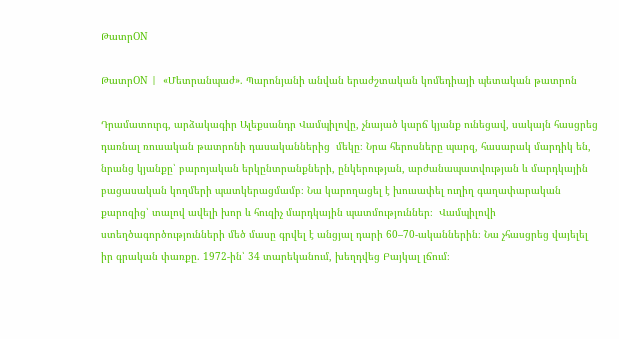ԹատրON

ԹատրON |  «Մետրանպաժ». Պարոնյանի անվան երաժշտական կոմեդիայի պետական թատրոն

Դրամատուրգ, արձակագիր Ալեքսանդր Վամպիլովը, չնայած կարճ կյանք ունեցավ, սակայն հասցրեց դառնալ ռուսական թատրոնի դասականներից  մեկը։ Նրա հերոսները պարզ, հասարակ մարդիկ են, նրանց կյանքը՝ բարոյական երկընտրանքների, ընկերության, արժանապատվության և մարդկային բացասական կողմերի պատկերացմամբ։ Նա կարողացել է խուսափել ուղիղ գաղափարական քարոզից՝ տալով ավելի խոր և հուզիչ մարդկային պատմություններ։  Վամպիլովի ստեղծագործությունների մեծ մասը գրվել է անցյալ դարի 60–70-ականներին։ Նա չհասցրեց վայելել իր գրական փառքը. 1972-ին՝ 34 տարեկանում, խեղդվեց Բայկալ լճում։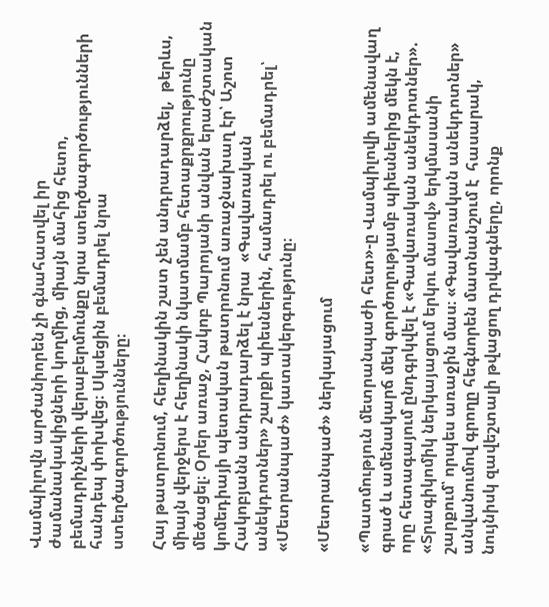Վամպիլովն արժանիորեն չի գնահատվել իր ժամանակակիցների կողմից, միայն մահից հետո, բեմադրիչների վերաբերմունքը նրա ստեղծագործությունների հանդեպ փոխվեց։ Սկսեցին բեմադրել նրա ստեղծագործությունները։

Հայ թատրոնում, հեղինակին շատ չեն անդրադարձել,  թերևս, միայն վերջերս է հեղինակի նկատմամբ հետաքրքրությունը մեծացել։ Օրեր առաջ, Հակոբ Պարոյանի անվան երաժշտական կոմեդիայի պետական թատրոնում առաջնախաղ էր՝ Աշոտ Հակոբյանն անդրադարձել է նրա  «Գավառական անեկդոտներ» շարքի պիեսներին, համադրել ու բեմադրել՝ «Մետրանպաժ» կատակերգությունը։

«Մետրանպաժ» ներկայացում

«Պատմություն մետրանպաժի հետ»-ը Վամպիլովի ամենավաղ գրած և ամենակարճ մեկ գործողությամբ պիեսներից մեկն է, որը հետագայում ընդգրկվել է «Գավառական անեկդոտներ». «Տրագիկոմիկ ներկայացում երկու մասով» երկմասանի շարքում՝ որպես առաջին մաս։ «Գավառական անեկդոտներ» անվանումով գրողը հեգնորեն մատնանշում է  հասարակ, նույնիսկ զավեշտալի թվացող դրվագները, որոնք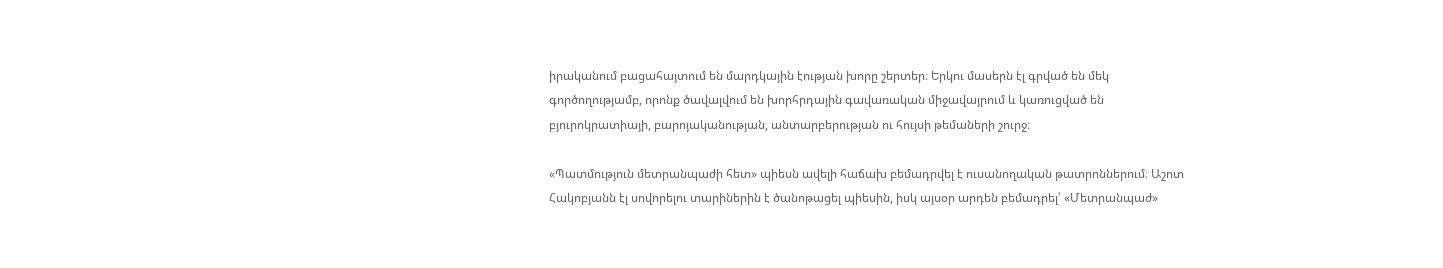իրականում բացահայտում են մարդկային էության խորը շերտեր։ Երկու մասերն էլ գրված են մեկ գործողությամբ, որոնք ծավալվում են խորհրդային գավառական միջավայրում և կառուցված են բյուրոկրատիայի, բարոյականության, անտարբերության ու հույսի թեմաների շուրջ։

«Պատմություն մետրանպաժի հետ» պիեսն ավելի հաճախ բեմադրվել է ուսանողական թատրոններում։ Աշոտ Հակոբյանն էլ սովորելու տարիներին է ծանոթացել պիեսին, իսկ այսօր արդեն բեմադրել՝ «Մետրանպաժ»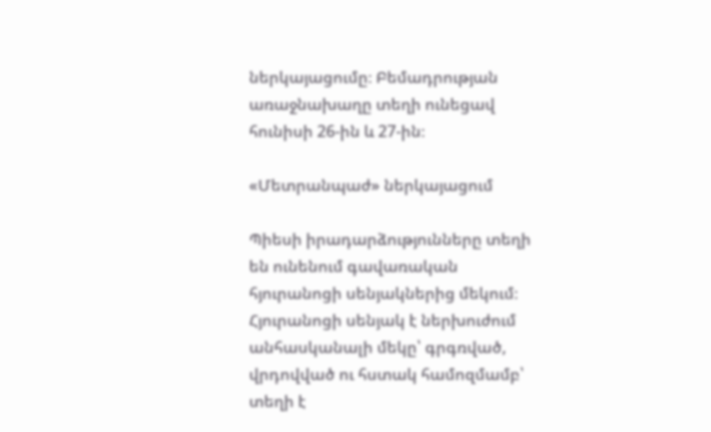ներկայացումը։ Բեմադրության առաջնախաղը տեղի ունեցավ հունիսի 26-ին և 27-ին։

«Մետրանպաժ» ներկայացում

Պիեսի իրադարձությունները տեղի են ունենում գավառական հյուրանոցի սենյակներից մեկում։ Հյուրանոցի սենյակ է ներխուժում անհասկանալի մեկը՝ գրգռված, վրդովված ու հստակ համոզմամբ՝ տեղի է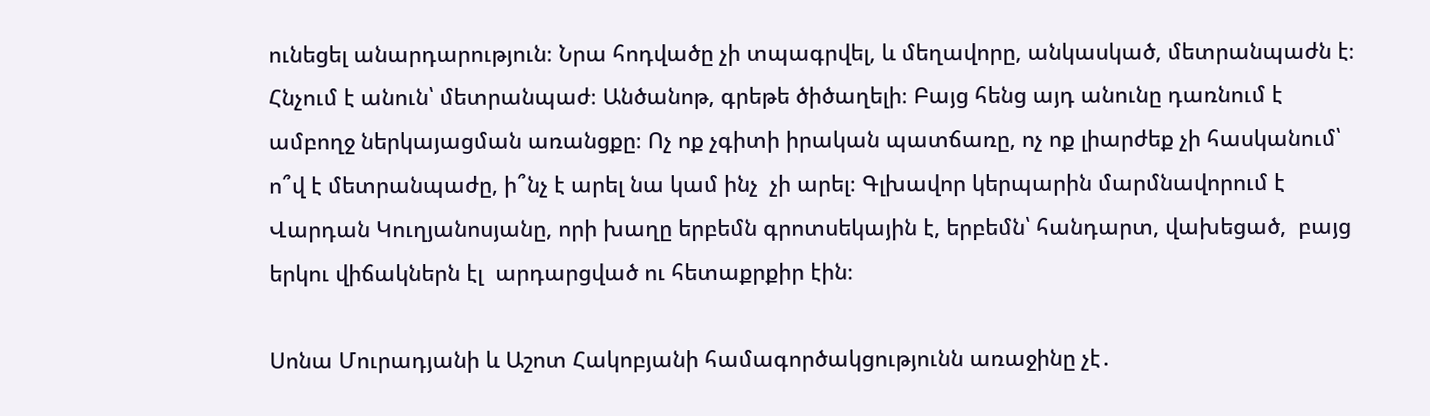ունեցել անարդարություն։ Նրա հոդվածը չի տպագրվել, և մեղավորը, անկասկած, մետրանպաժն է։  Հնչում է անուն՝ մետրանպաժ։ Անծանոթ, գրեթե ծիծաղելի։ Բայց հենց այդ անունը դառնում է ամբողջ ներկայացման առանցքը։ Ոչ ոք չգիտի իրական պատճառը, ոչ ոք լիարժեք չի հասկանում՝ ո՞վ է մետրանպաժը, ի՞նչ է արել նա կամ ինչ  չի արել։ Գլխավոր կերպարին մարմնավորում է Վարդան Կուղյանոսյանը, որի խաղը երբեմն գրոտսեկային է, երբեմն՝ հանդարտ, վախեցած,  բայց երկու վիճակներն էլ  արդարցված ու հետաքրքիր էին։

Սոնա Մուրադյանի և Աշոտ Հակոբյանի համագործակցությունն առաջինը չէ․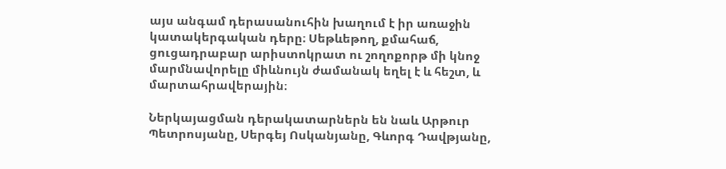այս անգամ դերասանուհին խաղում է իր առաջին կատակերգական դերը։ Սեթևեթող, քմահաճ, ցուցադրաբար արիստոկրատ ու շողոքորթ մի կնոջ մարմնավորելը միևնույն ժամանակ եղել է և հեշտ, և մարտահրավերային։

Ներկայացման դերակատարներն են նաև Արթուր Պետրոսյանը, Սերգեյ Ոսկանյանը, Գևորգ Դավթյանը,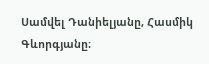Սամվել Դանիելյանը, Հասմիկ Գևորգյանը։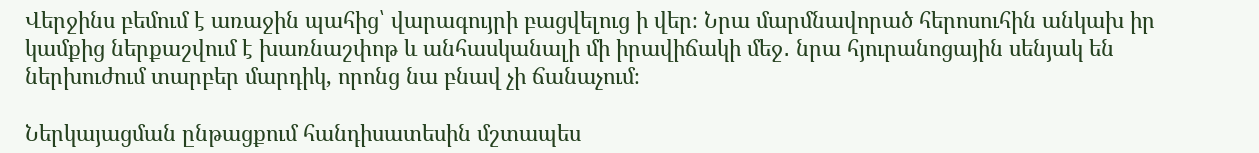Վերջինս բեմում է առաջին պահից՝ վարագույրի բացվելուց ի վեր։ Նրա մարմնավորած հերոսուհին անկախ իր կամքից ներքաշվում է խառնաշփոթ և անհասկանալի մի իրավիճակի մեջ․ նրա հյուրանոցային սենյակ են ներխուժում տարբեր մարդիկ, որոնց նա բնավ չի ճանաչում։

Ներկայացման ընթացքում հանդիսատեսին մշտապես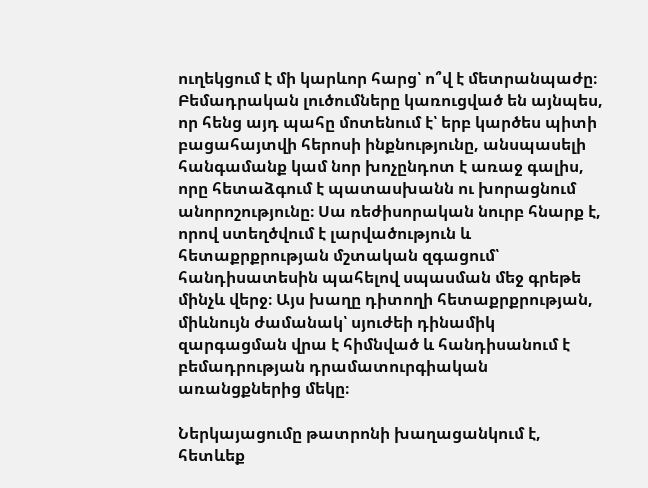ուղեկցում է մի կարևոր հարց՝ ո՞վ է մետրանպաժը։ Բեմադրական լուծումները կառուցված են այնպես, որ հենց այդ պահը մոտենում է՝ երբ կարծես պիտի բացահայտվի հերոսի ինքնությունը, անսպասելի հանգամանք կամ նոր խոչընդոտ է առաջ գալիս, որը հետաձգում է պատասխանն ու խորացնում անորոշությունը։ Սա ռեժիսորական նուրբ հնարք է, որով ստեղծվում է լարվածություն և հետաքրքրության մշտական զգացում՝ հանդիսատեսին պահելով սպասման մեջ գրեթե մինչև վերջ։ Այս խաղը դիտողի հետաքրքրության, միևնույն ժամանակ՝ սյուժեի դինամիկ զարգացման վրա է հիմնված և հանդիսանում է բեմադրության դրամատուրգիական առանցքներից մեկը։

Ներկայացումը թատրոնի խաղացանկում է, հետևեք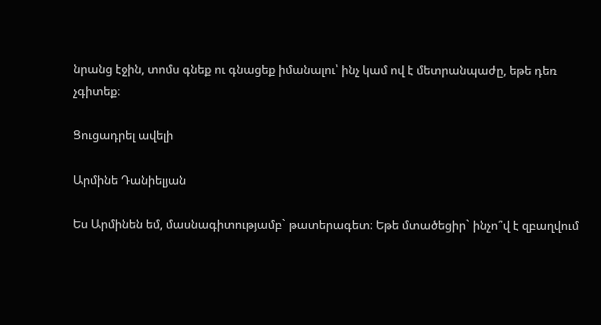նրանց էջին, տոմս գնեք ու գնացեք իմանալու՝ ինչ կամ ով է մետրանպաժը, եթե դեռ  չգիտեք։

Ցուցադրել ավելի

Արմինե Դանիելյան

Ես Արմինեն եմ, մասնագիտությամբ` թատերագետ։ Եթե մտածեցիր` ինչո՞վ է զբաղվում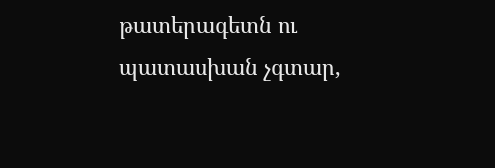թատերագետն ու պատասխան չգտար,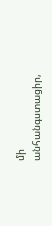մի անհանգստացիր,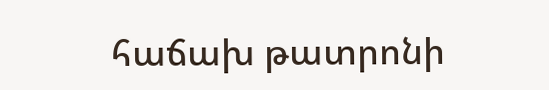հաճախ թատրոնի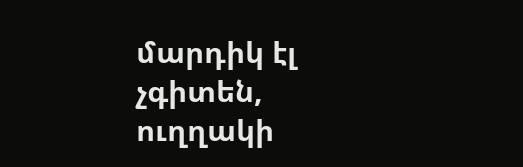մարդիկ էլ չգիտեն, ուղղակի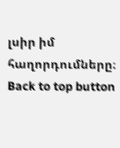լսիր իմ հաղորդումները։
Back to top button